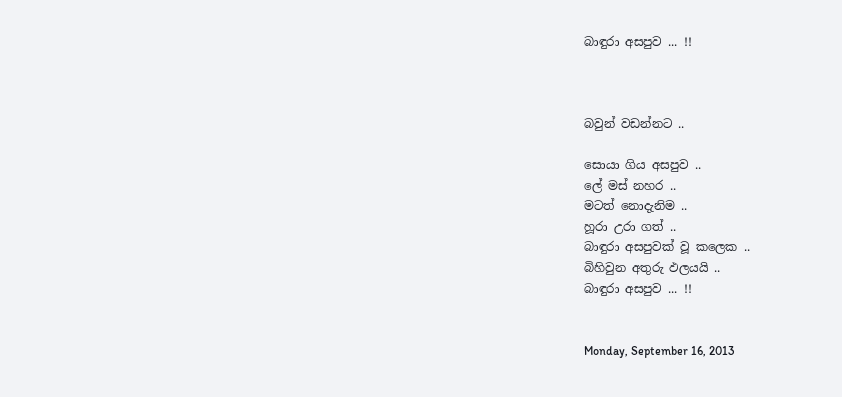බාඳුරා අසපුව ... !!



බවුන් වඩන්නට ..

සොයා ගිය අසපුව ..
ලේ මස් නහර ..
මටත් නොදැනිම ..
හූරා උරා ගත් ..
බාඳුරා අසපුවක් වූ කලෙක ..
බිහිවුන අතුරු ඵලයයි ..
බාඳුරා අසපුව ... !!


Monday, September 16, 2013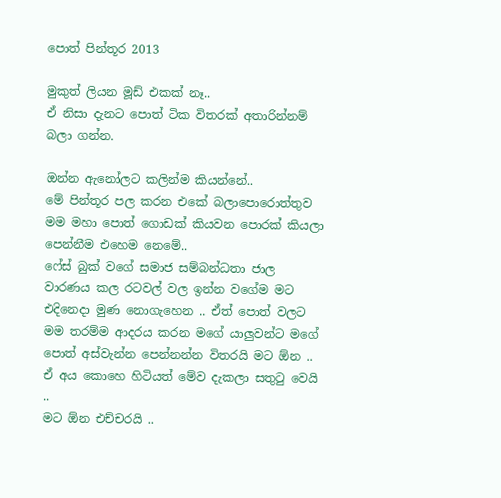පොත් පින්තූර 2013

මුකුත් ලියන මූඩ් එකක් නෑ..
ඒ නිසා දැනට පොත් ටික විතරක් අතාරින්නම් බලා ගන්න.

ඔන්න ඇනෝලට කලින්ම කියන්නේ..
මේ පින්තූර පල කරන එකේ බලාපොරොත්තුව මම මහා පොත් ගොඩක් කියවන පොරක් කියලා පෙන්නීම එහෙම නෙමේ..
ෆේස් බුක් වගේ සමාජ සම්බන්ධතා ජාල වාරණය කල රටවල් වල ඉන්න වගේම මට එදිනෙදා මුණ නොගැහෙන .. ඒත් පොත් වලට මම තරම්ම ආදරය කරන මගේ යාලුවන්ට මගේ පොත් අස්වැන්න පෙන්නන්න විතරයි මට ඕන ..
ඒ අය කොහෙ හිටියත් මේව දැකලා සතුටු වෙයි ..
මට ඕන එච්චරයි ..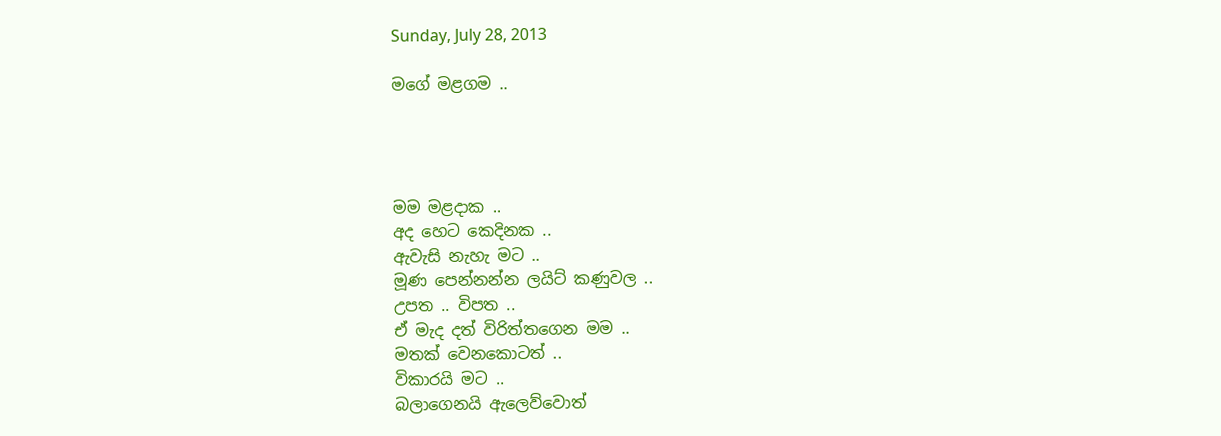Sunday, July 28, 2013

මගේ මළගම ..




මම මළදාක ..
අද හෙට කෙදිනක ..
ඇවැසි නැහැ මට ..
මූණ පෙන්නන්න ලයිට් කණුවල ..
උපත .. විපත ..
ඒ මැද දත් විරිත්තගෙන මම ..
මතක් වෙනකොටත් ..
විකාරයි මට ..
බලාගෙනයි ඇලෙව්වොත්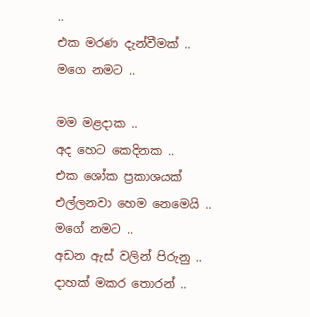..
එක මරණ දැන්වීමක් ..
මගෙ නමට ..

මම මළදාක ..
අද හෙට කෙදිනක ..
එක ශෝක ප්‍රකාශයක්
එල්ලනවා හෙම නෙමෙයි ..
මගේ නමට ..
අඩන ඇස් වලින් පිරුනු ..
දාහක් මකර තොරන් ..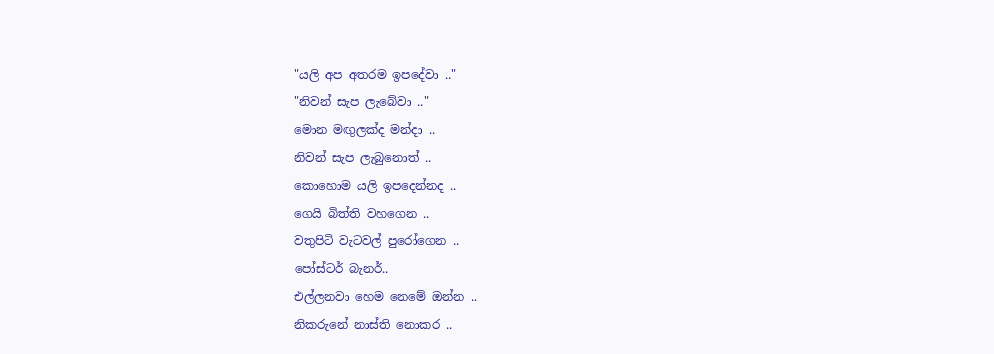"යලි අප අතරම ඉපදේවා .."
"නිවන් සැප ලැබේවා .."
මොන මඟුලක්ද මන්දා ..
නිවන් සැප ලැබුනොත් ..
කොහොම යලි ඉපදෙන්නද ..
ගෙයි බිත්ති වහගෙන ..
වතුපිටි වැටවල් පුරෝගෙන ..
පෝස්ටර් බැනර්..
එල්ලනවා හෙම නෙමේ ඔන්න ..
නිකරුනේ නාස්ති නොකර ..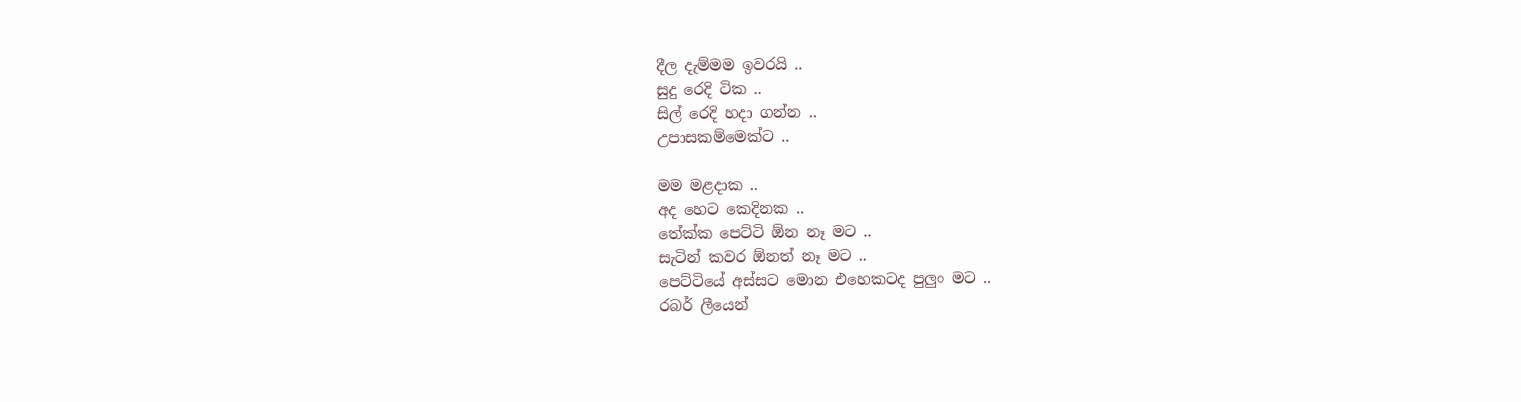දීල දැම්මම ඉවරයි ..
සුදු රෙදි ටික ..
සිල් රෙදි හදා ගන්න ..
උපාසකම්මෙක්ට ..

මම මළදාක ..
අද හෙට කෙදිනක ..
තේක්ක පෙට්ටි ඕන නෑ මට ..
සැටින් කවර ඕනත් නෑ මට ..
පෙට්ටියේ අස්සට මොන එහෙකටද පුලුං මට ..
රබර් ලීයෙන්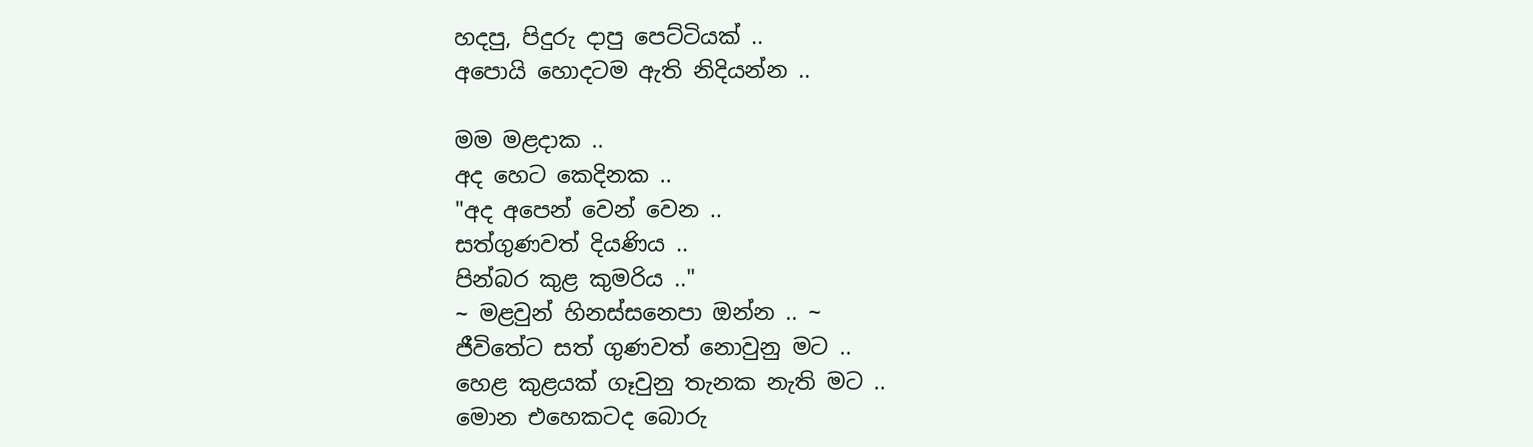හදපු, පිදුරු දාපු පෙට්ටියක් ..
අපොයි හොදටම ඇති නිදියන්න ..

මම මළදාක ..
අද හෙට කෙදිනක ..
"අද අපෙන් වෙන් වෙන ..
සත්ගුණවත් දියණිය ..
පින්බර කුළ කුමරිය .."
~ මළවුන් හිනස්සනෙපා ඔන්න .. ~
ජීවිතේට සත් ගුණවත් නොවුනු මට ..
හෙළ කුළයක් ගෑවුනු තැනක නැති මට ..
මොන එහෙකටද බොරු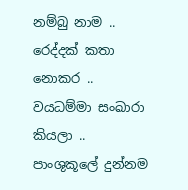නම්බු නාම ..
රෙද්දක් කතා නොකර ..
වයධම්මා සංඛාරා කියලා ..
පාංශුකූලේ දුන්නම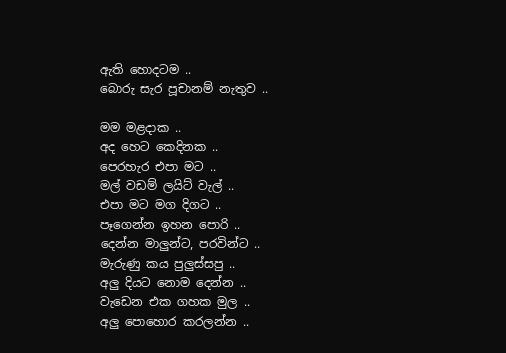ඇති හොදටම ..
බොරු සැර පූචානම් නැතුව ..

මම මළදාක ..
අද හෙට කෙදිනක ..
පෙරහැර එපා මට ..
මල් වඩම් ලයිට් වැල් ..
එපා මට මග දිගට ..
පෑගෙන්න ඉහන පොරි ..
දෙන්න මාලුන්ට, පරවින්ට ..
මැරුණු කය පුලුස්සපු ..
අලු දියට නොම දෙන්න ..
වැඩෙන එක ගහක මුල ..
අලු පොහොර කරලන්න ..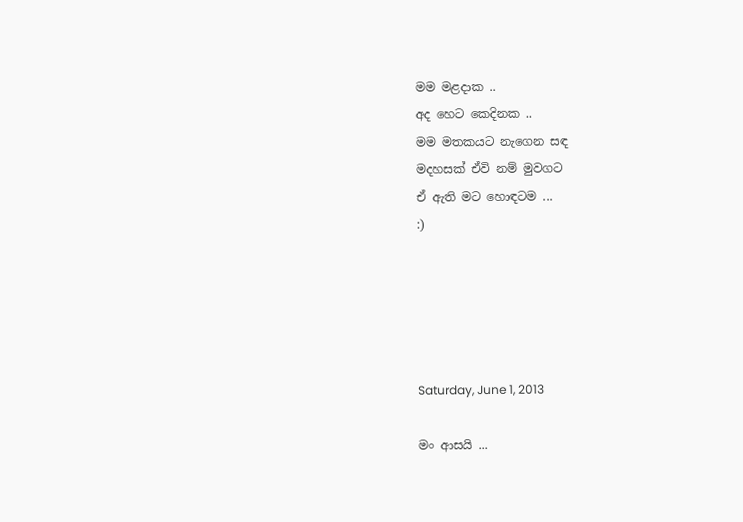මම මළදාක ..
අද හෙට කෙදිනක ..
මම මතකයට නැගෙන සඳ
මදහසක් ඒවි නම් මුවගට
ඒ ඇති මට හොඳටම ...
:)





Saturday, June 1, 2013

මං ආසයි ...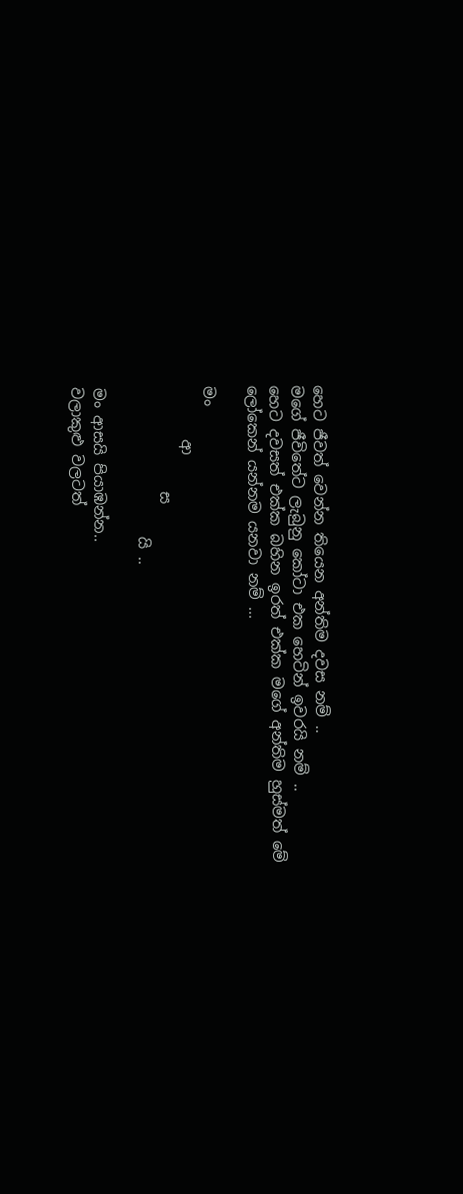හෙට ජීවත් වෙන්න තියෙන අන්තිම දවස නම් ..
මගේ ජීවිතේට ලැබුනු කෝටා එක හෙටින් ඉවරයි නම් ..
හෙට දවසත් එක්ක බහින ඉරත් එක්ක මගේ අන්තිම හුස්මත් මේ ලෝකෙන් යන්නම යනවා නම් ...

මං
       ආ
              ස
                    යි ..

මං ආසයි පියාඹන්න..
වලාකුළු වලටත්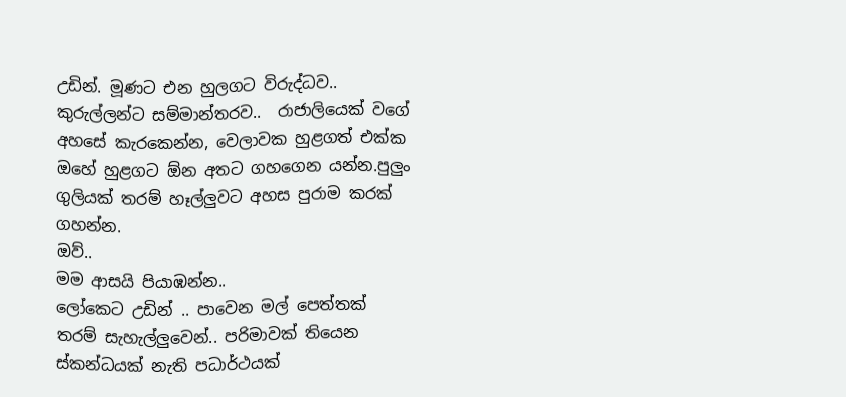උඩින්. මූණට එන හුලගට විරුද්ධව.. කුරුල්ලන්ට සම්මාන්තරව..  රාජාලියෙක් වගේ අහසේ කැරකෙන්න, වෙලාවක හුළගත් එක්ක ඔහේ හුළගට ඕන අතට ගහගෙන යන්න.පුලුං ගුලියක් තරම් හෑල්ලුවට අහස පුරාම කරක් ගහන්න.
ඔව්..
මම ආසයි පියාඹන්න..
ලෝකෙට උඩින් .. පාවෙන මල් පෙත්තක් තරම් සැහැල්ලුවෙන්.. පරිමාවක් තියෙන ස්කන්ධයක් නැති පධාර්ථයක්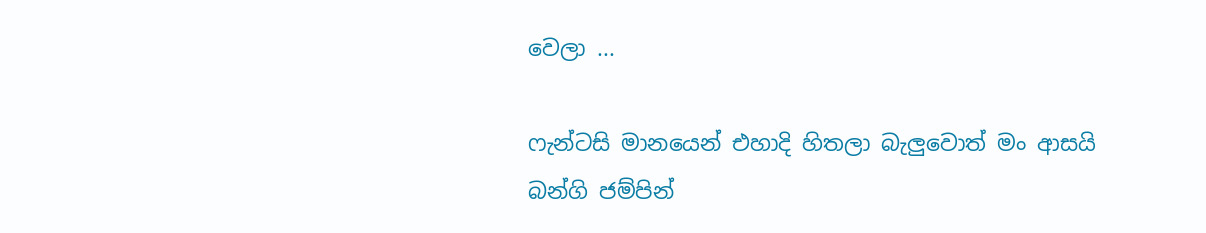වෙලා ...

ෆැන්ටසි මානයෙන් එහාදි හිතලා බැලුවොත් මං ආසයි බන්ගි ජම්පින්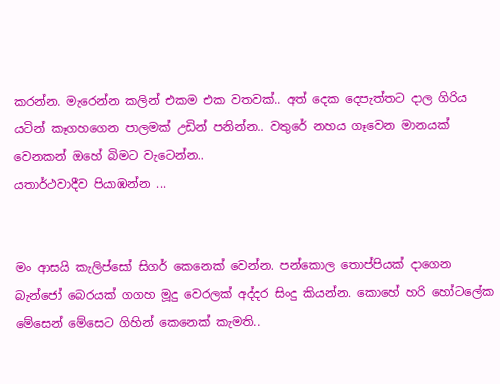කරන්න. මැරෙන්න කලින් එකම එක වතවක්.. අත් දෙක දෙපැත්තට දාල ගිරිය යටින් කෑගහගෙන පාලමක් උඩින් පනින්න.. වතුරේ නහය ගෑවෙන මානයක් වෙනකන් ඔහේ බිමට වැටෙන්න..
යතාර්ථවාදීව පියාඹන්න ...


මං ආසයි කැලිප්සෝ සිගර් කෙනෙක් වෙන්න. පන්කොල තොප්පියක් දාගෙන බැන්ජෝ බෙරයක් ගගහ මූදු වෙරලක් අද්දර සිංදු කියන්න. කොහේ හරි හෝටලේක මේසෙන් මේසෙට ගිහින් කෙනෙක් කැමති..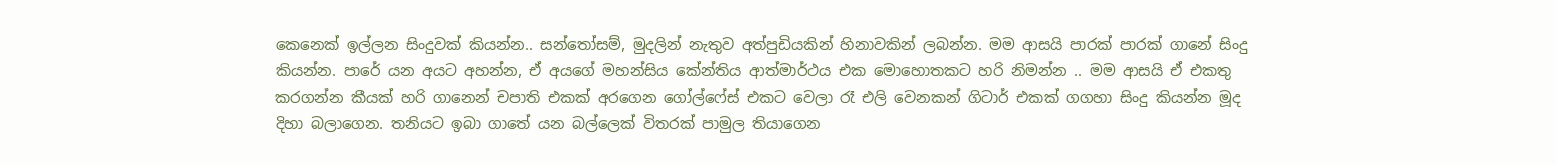කෙනෙක් ඉල්ලන සිංදුවක් කියන්න.. සන්තෝසම්, මුදලින් නැතුව අත්පුඩියකින් හිනාවකින් ලබන්න. මම ආසයි පාරක් පාරක් ගානේ සිංදු කියන්න. පාරේ යන අයට අහන්න, ඒ අයගේ මහන්සිය කේන්තිය ආත්මාර්ථය එක මොහොතකට හරි නිමන්න .. මම ආසයි ඒ එකතු කරගන්න කීයක් හරි ගානෙන් චපාති එකක් අරගෙන ගෝල්ෆේස් එකට වෙලා රෑ එලි වෙනකන් ගිටාර් එකක් ගගහා සිංදු කියන්න මූද දිහා බලාගෙන. තනියට ඉබා ගාතේ යන බල්ලෙක් විතරක් පාමුල තියාගෙන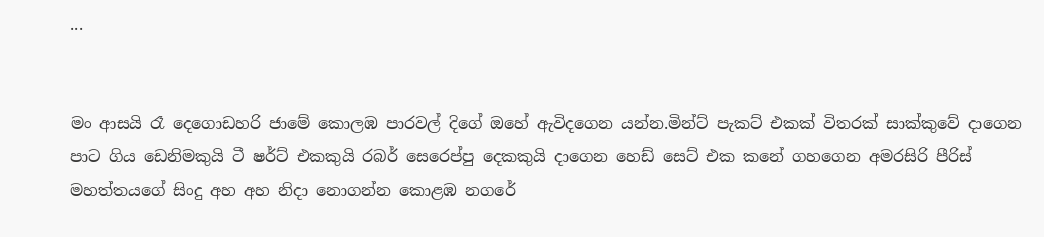...


මං ආසයි රෑ දෙගොඩහරි ජාමේ කොලඹ පාරවල් දිගේ ඔහේ ඇවිදගෙන යන්න.මින්ට් පැකට් එකක් විතරක් සාක්කුවේ දාගෙන පාට ගිය ඩෙනිමකුයි ටී ෂර්ට් එකකුයි රබර් සෙරෙප්පු දෙකකුයි දාගෙන හෙඩ් සෙට් එක කනේ ගහගෙන අමරසිරි පීරිස් මහත්තයගේ සිංදු අහ අහ නිදා නොගන්න කොළඹ නගරේ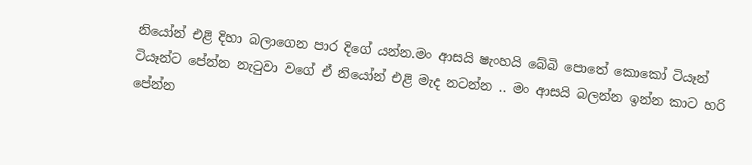නියෝන් එළි දිහා බලාගෙන පාර දිගේ යන්න.මං ආසයි ෂැංහයි බේබි පොතේ කොකෝ ටියෑන් ටියෑන්ට පේන්න නැටුවා වගේ ඒ නියෝන් එළි මැද නටන්න .. මං ආසයි බලන්න ඉන්න කාට හරි පේන්න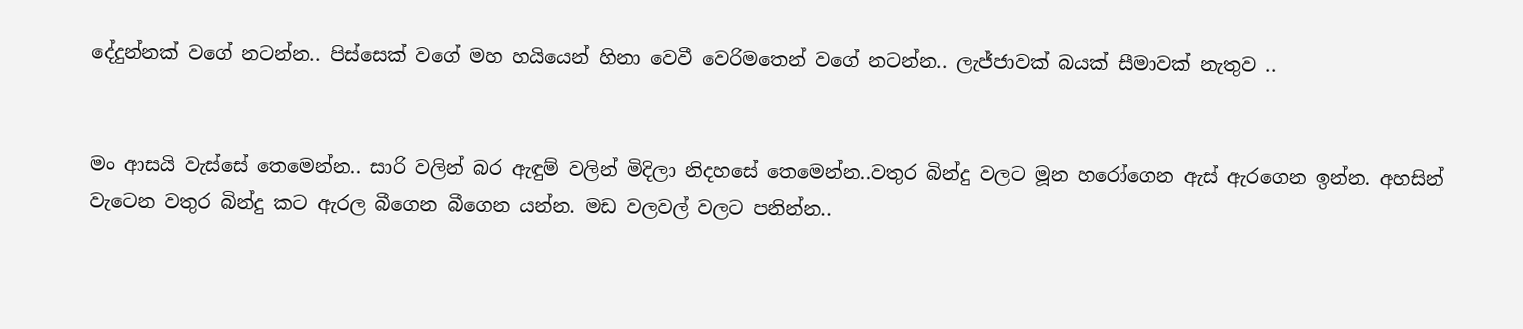දේදුන්නක් වගේ නටන්න.. පිස්සෙක් වගේ මහ හයියෙන් හිනා වෙවී වෙරිමතෙන් වගේ නටන්න.. ලැජ්ජාවක් බයක් සීමාවක් නැතුව ..


මං ආසයි වැස්සේ තෙමෙන්න.. සාරි වලින් බර ඇඳුම් වලින් මිදිලා නිදහසේ තෙමෙන්න..වතුර බින්දු වලට මූන හරෝගෙන ඇස් ඇරගෙන ඉන්න. අහසින් වැටෙන වතුර බින්දු කට ඇරල බීගෙන බීගෙන යන්න. මඩ වලවල් වලට පනින්න..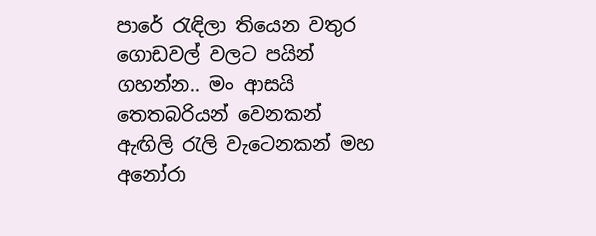පාරේ රැඳිලා තියෙන වතුර ගොඩවල් වලට පයින් ගහන්න.. මං ආසයි තෙතබරියන් වෙනකන් ඇඟිලි රැලි වැටෙනකන් මහ අනෝරා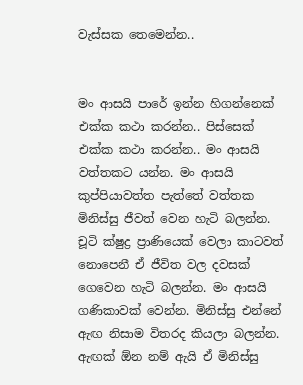වැස්සක තෙමෙන්න..


මං ආසයි පාරේ ඉන්න හිගන්නෙක් එක්ක කථා කරන්න.. පිස්සෙක් එක්ක කථා කරන්න.. මං ආසයි වත්තකට යන්න. මං ආසයි කුප්පියාවත්ත පැත්තේ වත්තක මිනිස්සු ජීවත් වෙන හැටි බලන්න. චූටි ක්ෂුද්‍ර ප්‍රාණියෙක් වෙලා කාටවත් නොපෙනී ඒ ජීවිත වල දවසක් ගෙවෙන හැටි බලන්න. මං ආසයි ගණිකාවක් වෙන්න. මිනිස්සු එන්නේ ඇඟ නිසාම විතරද කියලා බලන්න. ඇඟක් ඕන නම් ඇයි ඒ මිනිස්සු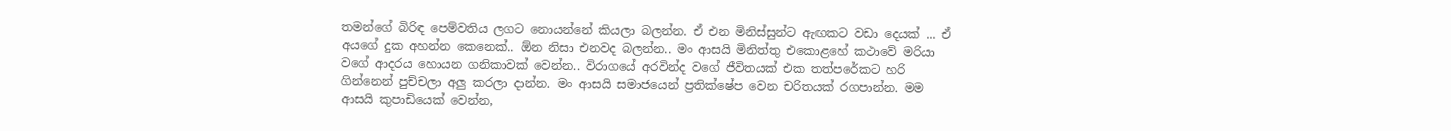තමන්ගේ බිරිඳ පෙම්වතිය ලගට නොයන්නේ කියලා බලන්න. ඒ එන මිනිස්සුන්ට ඇඟකට වඩා දෙයක් ... ඒ අයගේ දුක අහන්න කෙනෙක්.. ඕන නිසා එනවද බලන්න.. මං ආසයි මිනිත්තු එකොළහේ කථාවේ මරියා වගේ ආදරය හොයන ගනිකාවක් වෙන්න.. විරාගයේ අරවින්ද වගේ ජීවිතයක් එක තත්පරේකට හරි ගින්නෙන් පුච්චලා අලු කරලා දාන්න. මං ආසයි සමාජයෙන් ප්‍රතික්ෂේප වෙන චරිතයක් රගපාන්න. මම ආසයි කුපාඩියෙක් වෙන්න,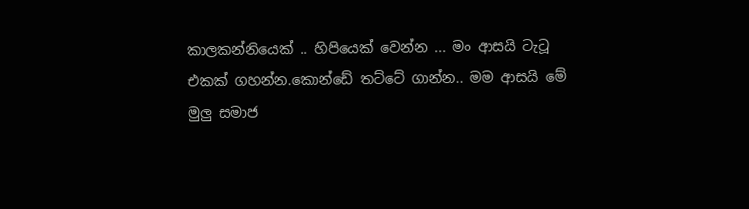කාලකන්නියෙක් .. හිපියෙක් වෙන්න ... මං ආසයි ටැටූ එකක් ගහන්න.කොන්ඩේ තට්ටේ ගාන්න.. මම ආසයි මේ මුලු සමාජ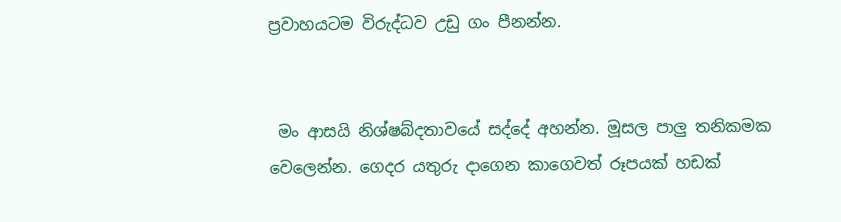ප්‍රවාහයටම විරුද්ධව උඩු ගං පීනන්න.


 මං ආසයි නිශ්ෂබ්දතාවයේ සද්දේ අහන්න. මූසල පාලු තනිකමක වෙලෙන්න. ගෙදර යතුරු දාගෙන කාගෙවත් රූපයක් හඩක්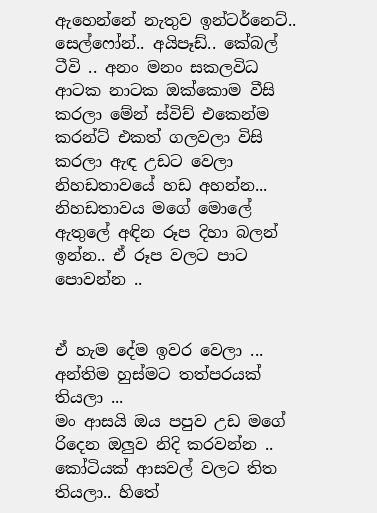ඇහෙන්නේ නැතුව ඉන්ටර්නෙට්.. සෙල්ෆෝන්.. අයිපෑඩ්.. කේබල් ටීවි .. අනං මනං සකලවිධ ආටක නාටක ඔක්කොම වීසි කරලා මේන් ස්විච් එකෙන්ම කරන්ට් එකත් ගලවලා විසි කරලා ඇඳ උඩට වෙලා නිහඩතාවයේ හඩ අහන්න... නිහඩතාවය මගේ මොලේ ඇතුලේ අඳින රූප දිහා බලන් ඉන්න.. ඒ රූප වලට පාට පොවන්න ..


ඒ හැම දේම ඉවර වෙලා ...
අන්තිම හුස්මට තත්පරයක් තියලා ...
මං ආසයි ඔය පපුව උඩ මගේ රිදෙන ඔලුව නිදි කරවන්න ..
කෝටියක් ආසවල් වලට තිත තියලා.. හිතේ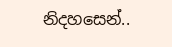නිදහසෙන්..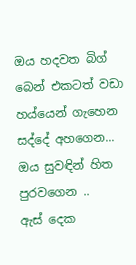ඔය හදවත බිග් බෙන් එකටත් වඩා හය්යෙන් ගැහෙන සද්දේ අහගෙන...
ඔය සුවඳින් හිත පුරවගෙන ..
ඇස් දෙක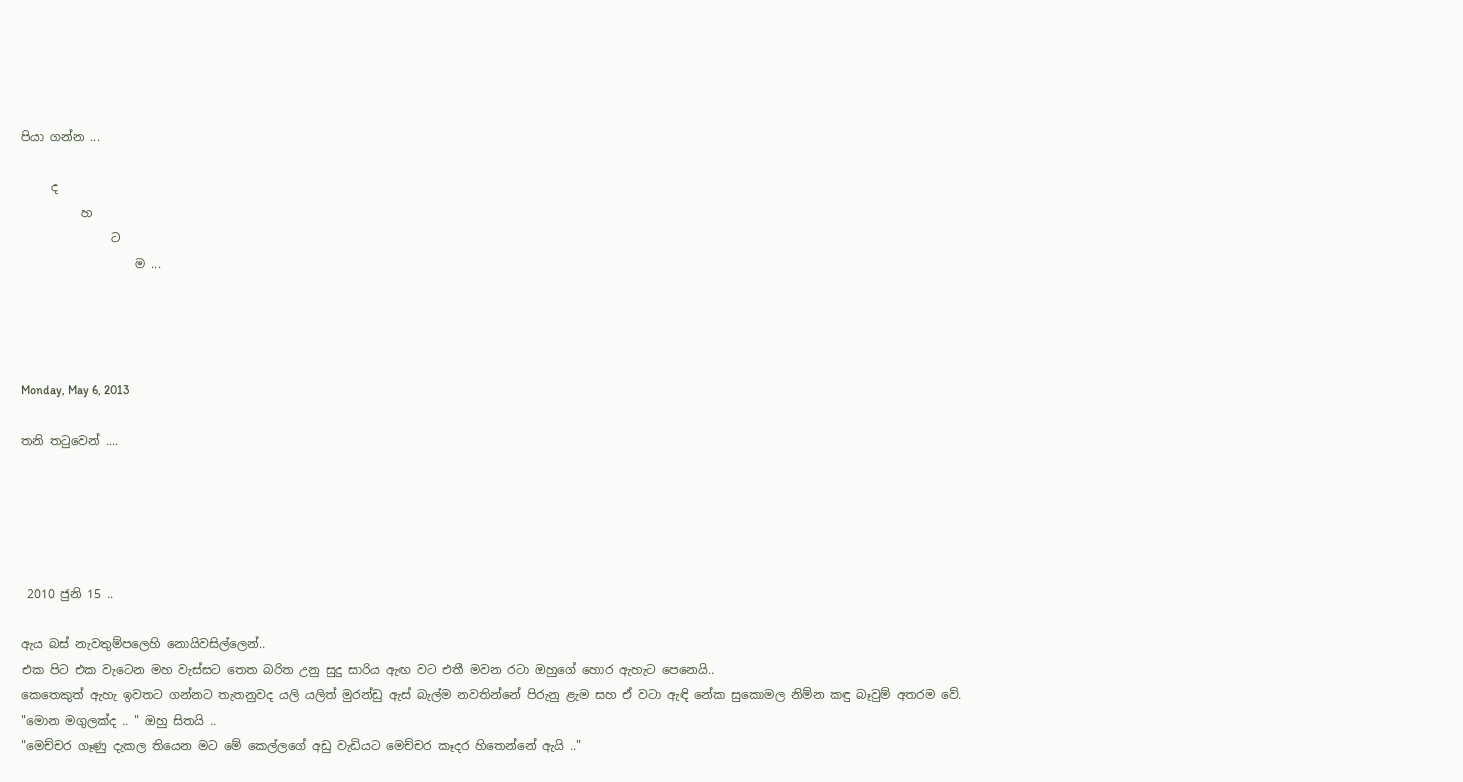පියා ගන්න ...

     ද
          හ
               ට
                   ම ...




Monday, May 6, 2013

තනි තටුවෙන් ....





 2010 ජුනි 15 ..

ඇය බස් නැවතුම්පලෙහි නොයිවසිල්ලෙන්..
එක පිට එක වැටෙන මහ වැස්සට තෙත බරිත උනු සුදු සාරිය ඇඟ වට එතී මවන රටා ඔහුගේ හොර ඇහැට පෙනෙයි..
කෙතෙකුත් ඇහැ ඉවතට ගන්නට තැතනුවද යලි යලිත් මුරන්ඩු ඇස් බැල්ම නවතින්නේ පිරුනු ළැම සහ ඒ වටා ඇඳි නේක සුකොමල නිම්න කඳු බෑවුම් අතරම වේ.
"මොන මගුලක්ද .. " ඔහු සිතයි ..
"මෙච්චර ගෑණු දැකල තියෙන මට මේ කෙල්ලගේ අඩු වැඩියට මෙච්චර කෑදර හිතෙන්නේ ඇයි .."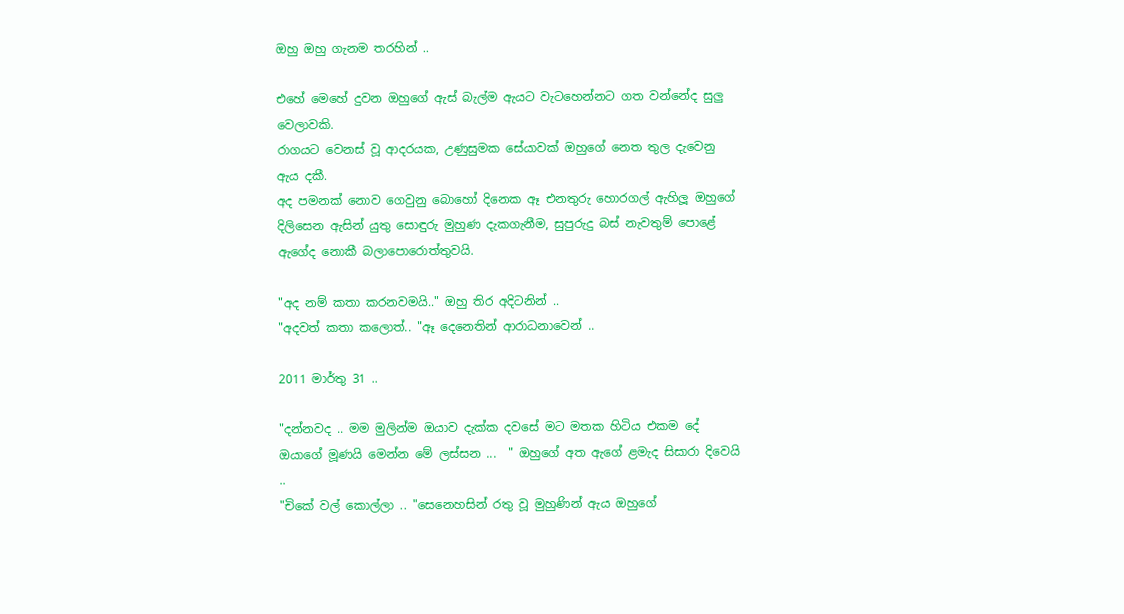ඔහු ඔහු ගැනම තරහින් ..

එහේ මෙහේ දුවන ඔහුගේ ඇස් බැල්ම ඇයට වැටහෙන්නට ගත වන්නේද සුලු වෙලාවකි.
රාගයට වෙනස් වූ ආදරයක, උණුසුමක සේයාවක් ඔහුගේ නෙත තුල දැවෙනු ඇය දකී.
අද පමනක් නොව ගෙවුනු බොහෝ දිනෙක ඈ එනතුරු හොරගල් ඇහිලූ ඔහුගේ දිලිසෙන ඇසින් යුතු සොඳුරු මුහුණ දැකගැනීම, සුපුරුදු බස් නැවතුම් පොළේ ඇගේද නොකී බලාපොරොත්තුවයි.

"අද නම් කතා කරනවමයි.." ඔහු තිර අදිටනින් ..
"අදවත් කතා කලොත්.. "ඈ දෙනෙතින් ආරාධනාවෙන් ..

2011 මාර්තු 31 ..

"දන්නවද .. මම මුලින්ම ඔයාව දැක්ක දවසේ මට මතක හිටිය එකම දේ ඔයාගේ මූණයි මෙන්න මේ ලස්සන ...  " ඔහුගේ අත ඇගේ ළමැද සිසාරා දිවෙයි ..
"චිකේ වල් කොල්ලා .. "සෙනෙහසින් රතු වූ මුහුණින් ඇය ඔහුගේ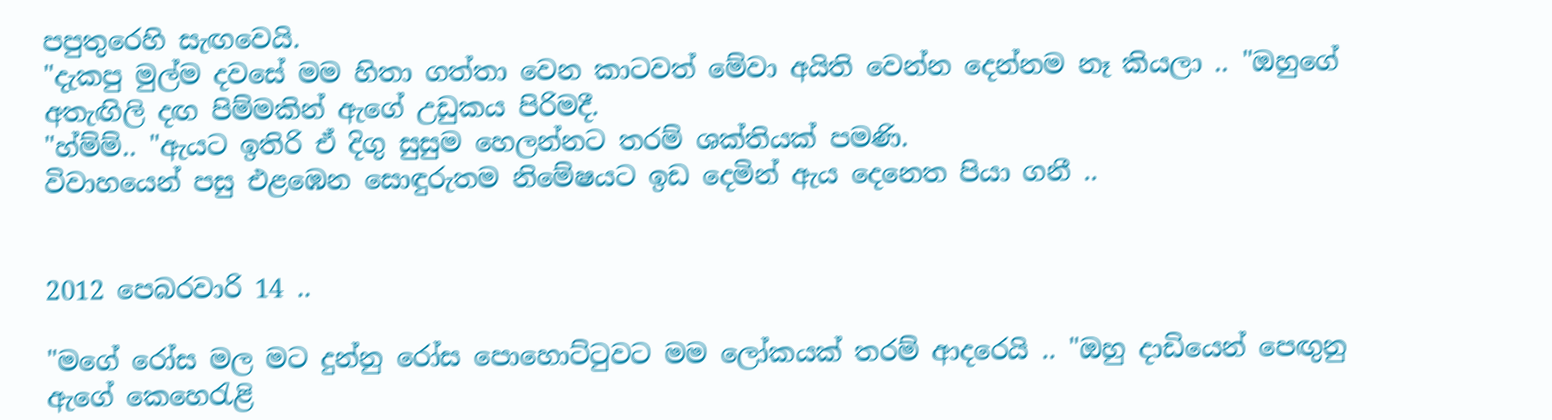පපුතුරෙහි සැඟවෙයි.
"දැකපු මුල්ම දවසේ මම හිතා ගත්තා වෙන කාටවත් මේවා අයිති වෙන්න දෙන්නම නෑ කියලා .. "ඔහුගේ අතැඟිලි දඟ පිම්මකින් ඇගේ උඩුකය පිරිමදී.
"හ්ම්ම්.. "ඇයට ඉතිරි ඒ දිගු සුසුම හෙලන්නට තරම් ශක්තියක් පමණි.
විවාහයෙන් පසු එළඹෙන සොඳුරුතම නිමේෂයට ඉඩ දෙමින් ඇය දෙනෙත පියා ගනී ..


2012 පෙබරවාරි 14 ..

"මගේ රෝස මල මට දුන්නු රෝස පොහොට්ටුවට මම ලෝකයක් තරම් ආදරෙයි .. "ඔහු දාඩියෙන් පෙඟුනු ඇගේ කෙහෙරැළි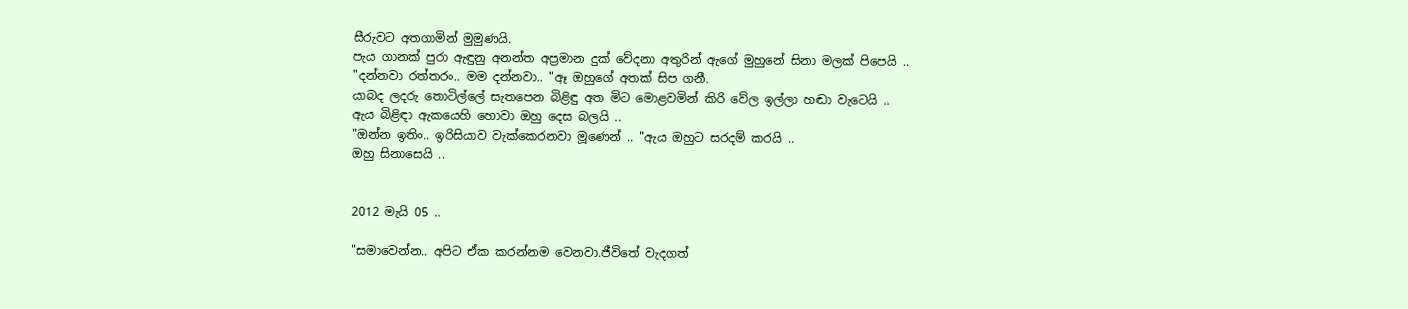සීරුවට අතගාමින් මුමුණයි.
පැය ගානක් පුරා ඇඳුනු අනන්ත අප්‍රමාන දුක් වේදනා අතුරින් ඇගේ මුහුනේ සිනා මලක් පිපෙයි ..
"දන්නවා රත්තරං.. මම දන්නවා.. "ඈ ඔහුගේ අතක් සිප ගනී.
යාබද ලදරු තොටිල්ලේ සැතපෙන බිළිඳු අත මිට මොළවමින් කිරි වේල ඉල්ලා හඬා වැටෙයි ..
ඇය බිළිඳා ඇකයෙහි හොවා ඔහු දෙස බලයි ..
"ඔන්න ඉතිං.. ඉරිසියාව වැක්කෙරනවා මූණෙන් .. "ඇය ඔහුට සරදම් කරයි ..
ඔහු සිනාසෙයි ..


2012 මැයි 05 ..

"සමාවෙන්න.. අපිට ඒක කරන්නම වෙනවා.ජීවිතේ වැදගත්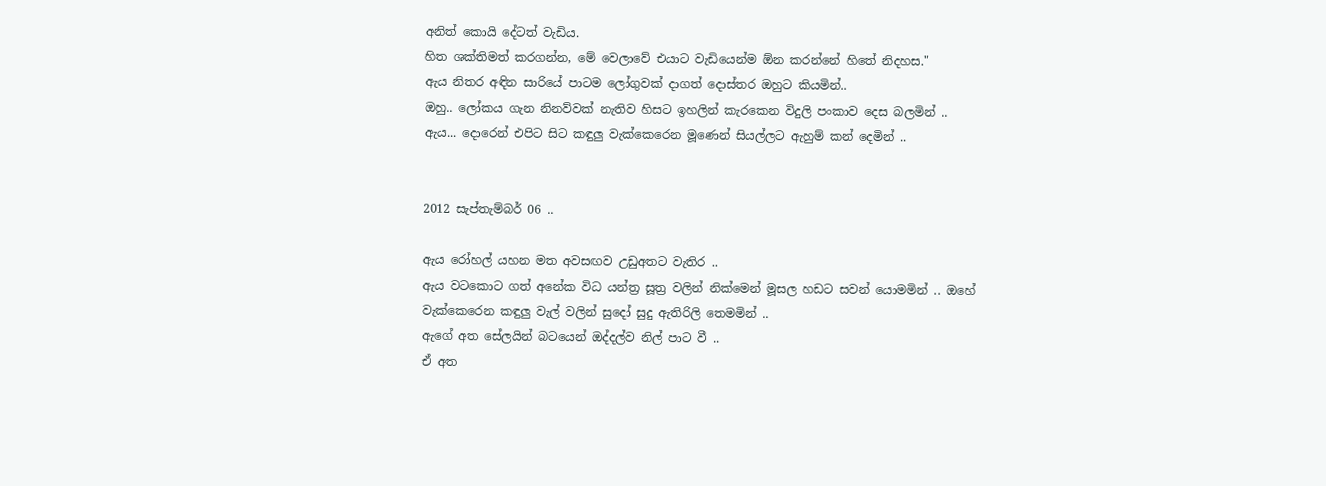අනිත් කොයි දේටත් වැඩිය.
හිත ශක්තිමත් කරගන්න, මේ වෙලාවේ එයාට වැඩියෙන්ම ඕන කරන්නේ හිතේ නිදහස."
ඇය නිතර අඳින සාරියේ පාටම ලෝගුවක් දාගත් දොස්තර ඔහුට කියමින්..
ඔහු.. ලෝකය ගැන නිනව්වක් නැතිව හිසට ඉහලින් කැරකෙන විදුලි පංකාව දෙස බලමින් ..
ඇය... දොරෙන් එපිට සිට කඳුලු වැක්කෙරෙන මූණෙන් සියල්ලට ඇහුම් කන් දෙමින් ..


2012 සැප්තැම්බර් 06 ..

ඇය රෝහල් යහන මත අවසඟව උඩුඅතට වැතිර ..
ඇය වටකොට ගත් අනේක විධ යන්ත්‍ර සූත්‍ර වලින් නික්මෙන් මූසල හඩට සවන් යොමමින් .. ඔහේ වැක්කෙරෙන කඳුලු වැල් වලින් සුදෝ සුදු ඇතිරිලි තෙමමින් ..
ඇගේ අත සේලයින් බටයෙන් ඔද්දල්ව නිල් පාට වී ..
ඒ අත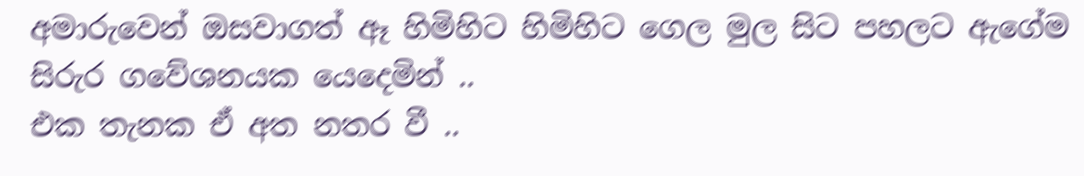අමාරුවෙන් ඔසවාගත් ඈ හිමිහිට හිමිහිට ගෙල මුල සිට පහලට ඇගේම සිරුර ගවේශනයක යෙදෙමින් ..
එක තැනක ඒ අත නතර වී ..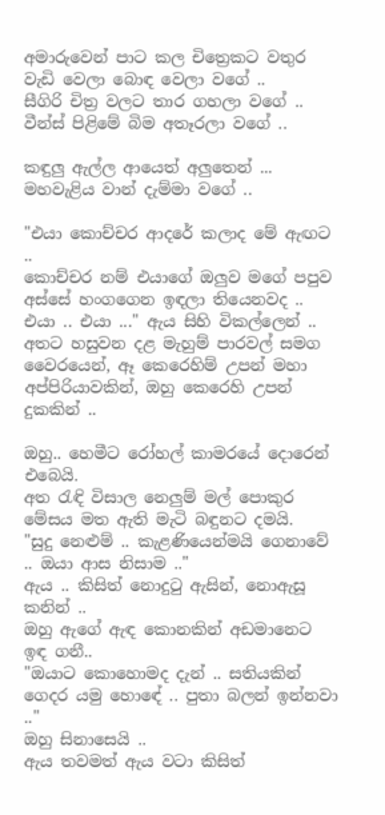අමාරුවෙන් පාට කල චිත්‍රෙකට වතුර වැඩි වෙලා බොඳ වෙලා වගේ ..
සීගිරි චිත්‍ර වලට තාර ගහලා වගේ ..
වීන්ස් පිළිමේ බිම අතෑරලා වගේ ..

කඳුලු ඇල්ල ආයෙත් අලුතෙන් ... මහවැළිය වාන් දැම්මා වගේ ..

"එයා කොච්චර ආදරේ කලාද මේ ඇඟට ..
කොච්චර නම් එයාගේ ඔලුව මගේ පපුව අස්සේ හංගගෙන ඉඳලා තියෙනවද ..
එයා .. එයා ..." ඇය සිහි විකල්ලෙන් ..
අතට හසුවන දළ මැහුම් පාරවල් සමග වෛරයෙන්, ඈ කෙරෙහිම් උපන් මහා අප්පිරියාවකින්, ඔහු කෙරෙහි උපන් දුකකින් ..

ඔහු.. හෙමීට රෝහල් කාමරයේ දොරෙන් එබෙයි.
අත රැඳි විසාල නෙලුම් මල් පොකුර මේසය මත ඇති මැටි බඳුනට දමයි.
"සුදු නෙළුම් .. කැළණියෙන්මයි ගෙනාවේ .. ඔයා ආස නිසාම .."
ඇය .. කිසිත් නොදුටු ඇසින්, නොඇසූ කනින් ..
ඔහු ඇගේ ඇඳ කොනකින් අඩමානෙට ඉඳ ගනී..
"ඔයාට කොහොමද දැන් .. සතියකින් ගෙදර යමු හොඳේ .. පුතා බලන් ඉන්නවා .."
ඔහු සිනාසෙයි ..
ඇය තවමත් ඇය වටා කිසිත්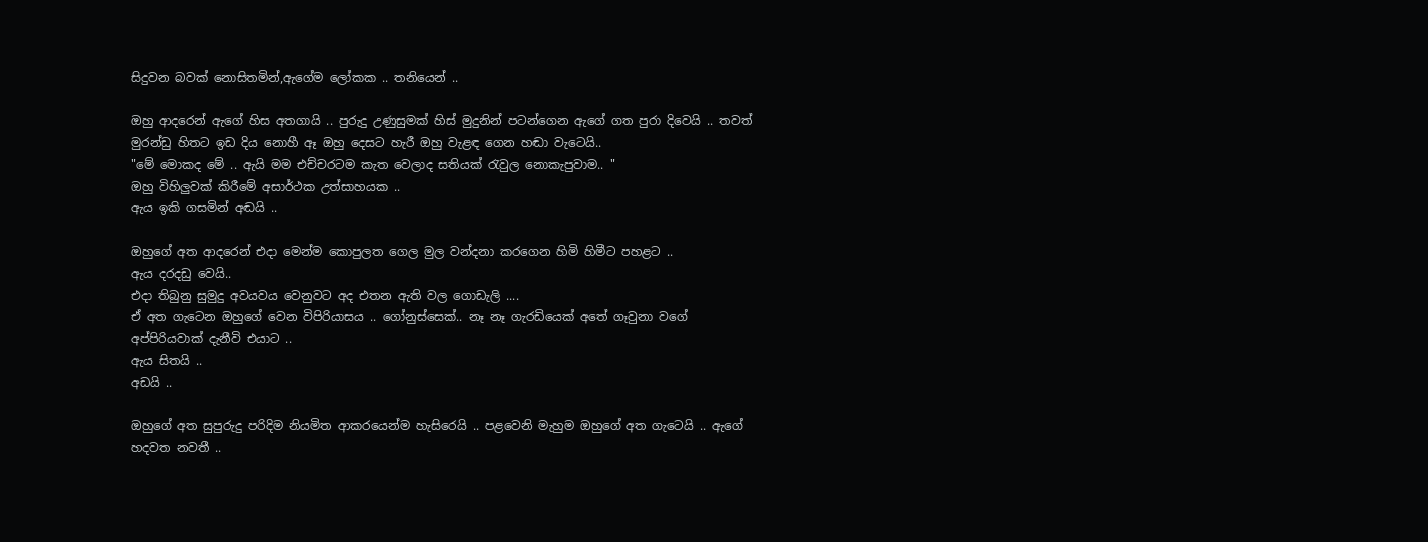සිදුවන බවක් නොසිතමින්,ඇගේම ලෝකක .. තනියෙන් ..

ඔහු ආදරෙන් ඇගේ හිස අතගායි .. පුරුදු උණුසුමක් හිස් මුදුනින් පටන්ගෙන ඇගේ ගත පුරා දිවෙයි .. තවත් මුරන්ඩු හිතට ඉඩ දිය නොහී ඈ ඔහු දෙසට හැරී ඔහු වැළඳ ගෙන හඬා වැටෙයි..
"මේ මොකද මේ .. ඇයි මම එච්චරටම කැත වෙලාද සතියක් රැවුල නොකැපුවාම.. "
ඔහු විහිලුවක් කිරීමේ අසාර්ථක උත්සාහයක ..
ඇය ඉකි ගසමින් අඬයි ..

ඔහුගේ අත ආදරෙන් එදා මෙන්ම කොපුලත ගෙල මුල වන්දනා කරගෙන හිමි හිමීට පහළට ..
ඇය දරදඩු වෙයි..
එදා තිබුනු සුමුදු අවයවය වෙනුවට අද එතන ඇති වල ගොඩැලි ....
ඒ අත ගැටෙන ඔහුගේ වෙන විපිරියාසය .. ගෝනුස්සෙක්.. නෑ නෑ ගැරඩියෙක් අතේ ගෑවුනා වගේ අප්පිරියවාක් දැනීවි එයාට ..
ඇය සිතයි ..
අඩයි ..

ඔහුගේ අත සුපුරුදු පරිදිම නියමිත ආකරයෙන්ම හැසිරෙයි .. පළවෙනි මැහුම ඔහුගේ අත ගැටෙයි .. ඇගේ හදවත නවතී ..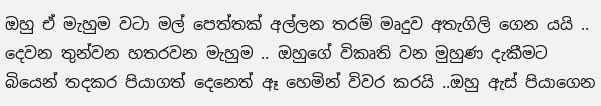ඔහු ඒ මැහුම වටා මල් පෙත්තක් අල්ලන තරම් මෘදුව අතැගිලි ගෙන යයි .. දෙවන තුන්වන හතරවන මැහුම .. ඔහුගේ විකෘති වන මුහුණ දැකීමට බියෙන් තදකර පියාගත් දෙනෙත් ඈ හෙමින් විවර කරයි ..ඔහු ඇස් පියාගෙන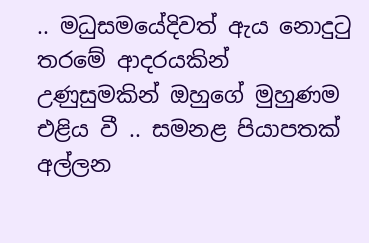.. මධුසමයේදිවත් ඇය නොදුටු තරමේ ආදරයකින් උණුසුමකින් ඔහුගේ මුහුණම එළිය වී .. සමනළ පියාපතක් අල්ලන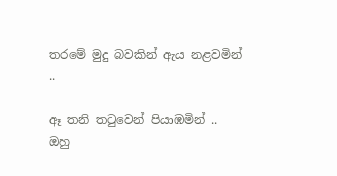තරමේ මුදු බවකින් ඇය නළවමින් ..

ඈ තනි තටුවෙන් පියාඹමින් ..
ඔහු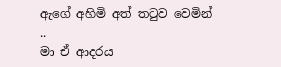ඇගේ අහිමි අත් තටුව වෙමින් ..
මා ඒ ආදරය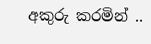අකුරු කරමින් ..